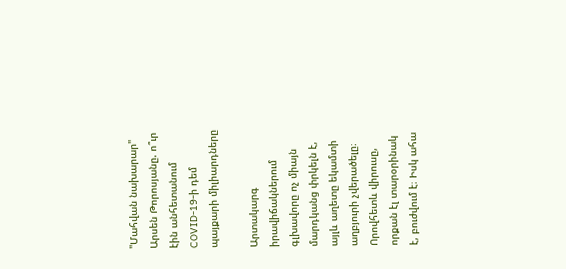"Մահվան նախարար" Արսեն Թորոսյանը. ո՞ւր էին անհետանում COVID-19-ի դեմ պայքարի միլիարդները

Արտակարգ իրավիճակներում գլխավորը ոչ միայն մարդկանց փրկելն է, այլև աղետը եկամտի աղբյուրի չվերածելը։ Որովհետև վիրուսը, որքան էլ տարօրինակ է, բուժվում է։ Իսկ ահա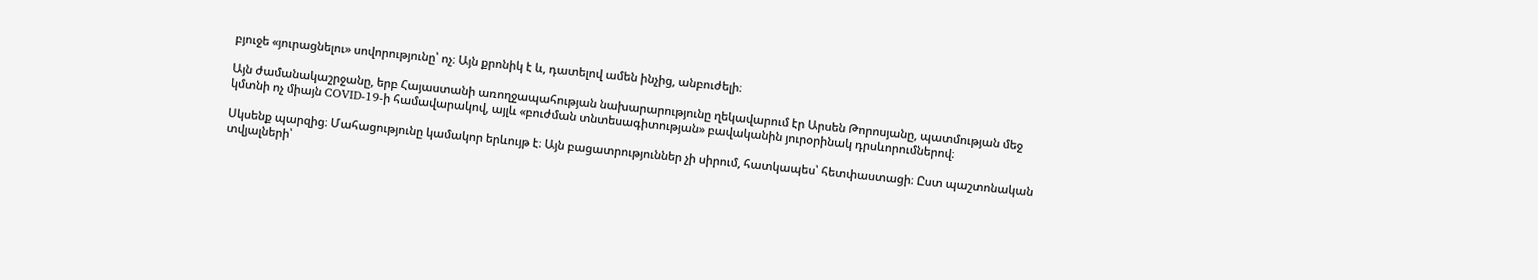բյուջե «յուրացնելու» սովորությունը՝ ոչ։ Այն քրոնիկ է և, դատելով ամեն ինչից, անբուժելի։

Այն ժամանակաշրջանը, երբ Հայաստանի առողջապահության նախարարությունը ղեկավարում էր Արսեն Թորոսյանը, պատմության մեջ կմտնի ոչ միայն COVID-19-ի համավարակով, այլև «բուժման տնտեսագիտության» բավականին յուրօրինակ դրսևորումներով։

Սկսենք պարզից։ Մահացությունը կամակոր երևույթ է։ Այն բացատրություններ չի սիրում, հատկապես՝ հետփաստացի։ Ըստ պաշտոնական տվյալների՝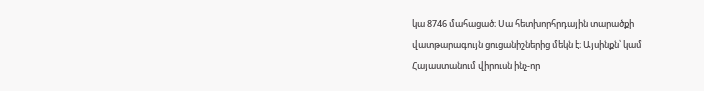կա 8746 մահացած։ Սա հետխորհրդային տարածքի վատթարագույն ցուցանիշներից մեկն է։ Այսինքն՝ կամ Հայաստանում վիրուսն ինչ-որ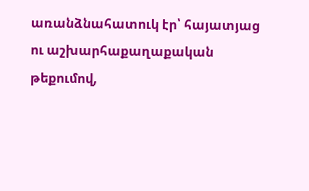առանձնահատուկ էր՝ հայատյաց ու աշխարհաքաղաքական թեքումով,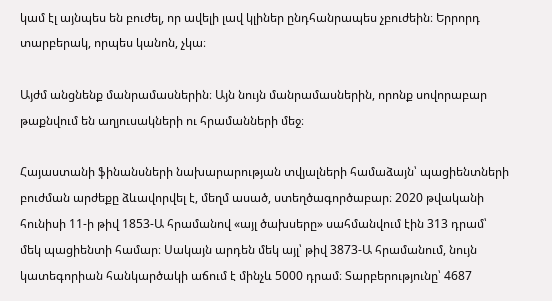կամ էլ այնպես են բուժել, որ ավելի լավ կլիներ ընդհանրապես չբուժեին։ Երրորդ տարբերակ, որպես կանոն, չկա։

Այժմ անցնենք մանրամասներին։ Այն նույն մանրամասներին, որոնք սովորաբար թաքնվում են աղյուսակների ու հրամանների մեջ։

Հայաստանի ֆինանսների նախարարության տվյալների համաձայն՝ պացիենտների բուժման արժեքը ձևավորվել է, մեղմ ասած, ստեղծագործաբար։ 2020 թվականի հունիսի 11-ի թիվ 1853-Ա հրամանով «այլ ծախսերը» սահմանվում էին 313 դրամ՝ մեկ պացիենտի համար։ Սակայն արդեն մեկ այլ՝ թիվ 3873-Ա հրամանում, նույն կատեգորիան հանկարծակի աճում է մինչև 5000 դրամ։ Տարբերությունը՝ 4687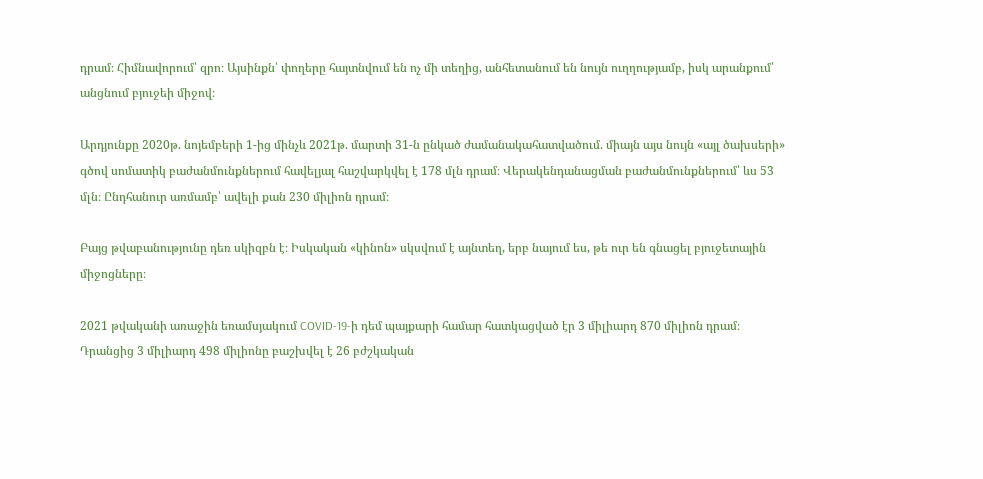դրամ։ Հիմնավորում՝ զրո։ Այսինքն՝ փողերը հայտնվում են ոչ մի տեղից, անհետանում են նույն ուղղությամբ, իսկ արանքում՝ անցնում բյուջեի միջով։

Արդյունքը 2020թ. նոյեմբերի 1-ից մինչև 2021թ. մարտի 31-ն ընկած ժամանակահատվածում. միայն այս նույն «այլ ծախսերի» գծով սոմատիկ բաժանմունքներում հավելյալ հաշվարկվել է 178 մլն դրամ։ Վերակենդանացման բաժանմունքներում՝ ևս 53 մլն։ Ընդհանուր առմամբ՝ ավելի քան 230 միլիոն դրամ։

Բայց թվաբանությունը դեռ սկիզբն է։ Իսկական «կինոն» սկսվում է այնտեղ, երբ նայում ես, թե ուր են գնացել բյուջետային միջոցները։

2021 թվականի առաջին եռամսյակում COVID-19-ի դեմ պայքարի համար հատկացված էր 3 միլիարդ 870 միլիոն դրամ։ Դրանցից 3 միլիարդ 498 միլիոնը բաշխվել է 26 բժշկական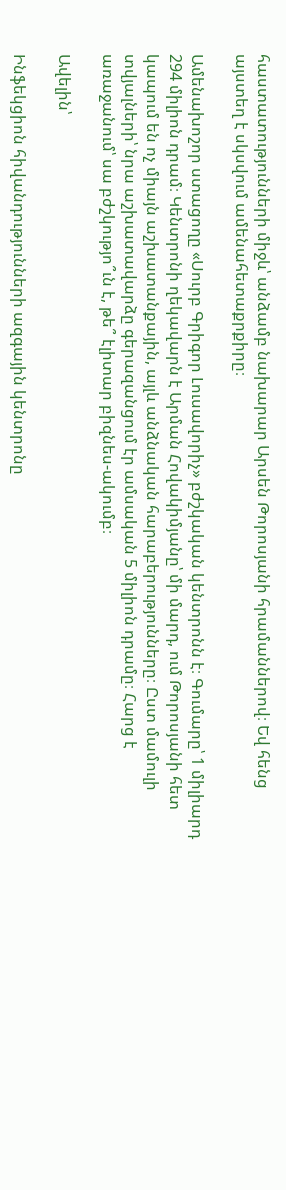հաստատությունների միջև՝ անձամբ նախարար Արսեն Թորոսյանի հրամաններով։ Եվ հենց այստեղ է սկսվում ամենահետաքրքիրը։

Ամենախոշոր ստացողը «Սուրբ Գրիգոր Լուսավորիչ» բժշկական կենտրոնն է։ Գումարը՝ 1 միլիարդ 294 միլիոն դրամ։ Կենտրոնի ղեկավարն է Արման Հովակիմյանը՝ մի մարդ, ում Թորոսյանի հետ կապում են ոչ միայն աշխատանքային, այլև անձնական հարաբերությունները։ Ըստ մամուլի տվյալների՝ նրա աշխատավարձը գերազանցում էր ամսական 5 միլիոն դրամը։ Հարց է առաջանում՝ սա բժշկությո՞ւն է, թե՞ էլիտար բիզնես-ակումբ։

Ավելին՝

Ինֆեկցիոն հիվանդությունների ազգային կենտրոնը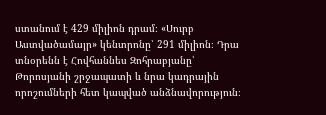ստանում է 429 միլիոն դրամ։ «Սուրբ Աստվածամայր» կենտրոնը՝ 291 միլիոն։ Դրա տնօրենն է Հովհաննես Զոհրաբյանը՝ Թորոսյանի շրջապատի և նրա կադրային որոշումների հետ կապված անձնավորություն։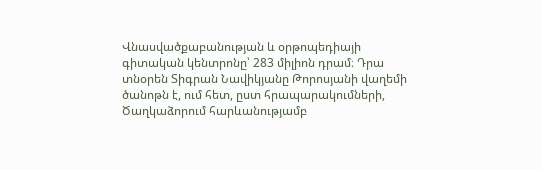Վնասվածքաբանության և օրթոպեդիայի գիտական կենտրոնը՝ 283 միլիոն դրամ։ Դրա տնօրեն Տիգրան Նավիկյանը Թորոսյանի վաղեմի ծանոթն է, ում հետ, ըստ հրապարակումների, Ծաղկաձորում հարևանությամբ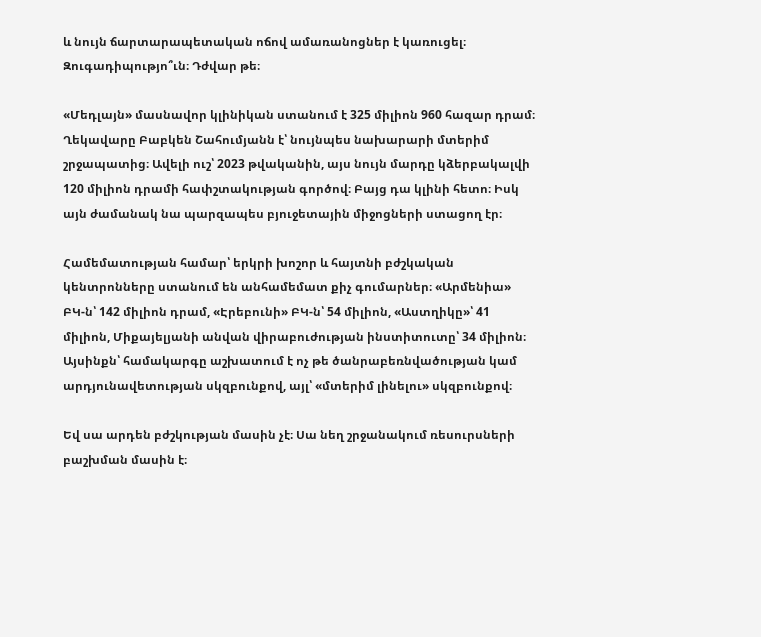և նույն ճարտարապետական ոճով ամառանոցներ է կառուցել։ Զուգադիպությո՞ւն։ Դժվար թե։

«Մեդլայն» մասնավոր կլինիկան ստանում է 325 միլիոն 960 հազար դրամ։ Ղեկավարը Բաբկեն Շահումյանն է՝ նույնպես նախարարի մտերիմ շրջապատից։ Ավելի ուշ՝ 2023 թվականին, այս նույն մարդը կձերբակալվի 120 միլիոն դրամի հափշտակության գործով։ Բայց դա կլինի հետո։ Իսկ այն ժամանակ նա պարզապես բյուջետային միջոցների ստացող էր։

Համեմատության համար՝ երկրի խոշոր և հայտնի բժշկական կենտրոնները ստանում են անհամեմատ քիչ գումարներ։ «Արմենիա» ԲԿ-ն՝ 142 միլիոն դրամ, «Էրեբունի» ԲԿ-ն՝ 54 միլիոն, «Աստղիկը»՝ 41 միլիոն, Միքայելյանի անվան վիրաբուժության ինստիտուտը՝ 34 միլիոն։ Այսինքն՝ համակարգը աշխատում է ոչ թե ծանրաբեռնվածության կամ արդյունավետության սկզբունքով, այլ՝ «մտերիմ լինելու» սկզբունքով։

Եվ սա արդեն բժշկության մասին չէ։ Սա նեղ շրջանակում ռեսուրսների բաշխման մասին է։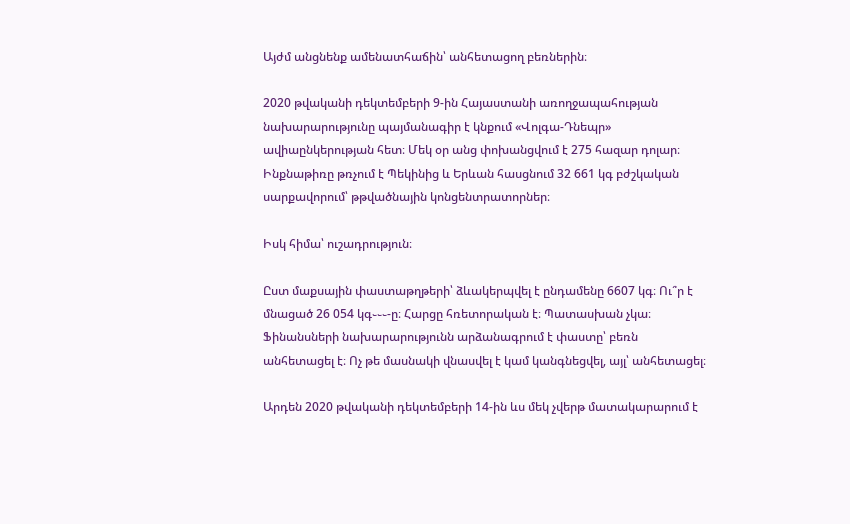Այժմ անցնենք ամենատհաճին՝ անհետացող բեռներին։

2020 թվականի դեկտեմբերի 9-ին Հայաստանի առողջապահության նախարարությունը պայմանագիր է կնքում «Վոլգա-Դնեպր» ավիաընկերության հետ։ Մեկ օր անց փոխանցվում է 275 հազար դոլար։ Ինքնաթիռը թռչում է Պեկինից և Երևան հասցնում 32 661 կգ բժշկական սարքավորում՝ թթվածնային կոնցենտրատորներ։

Իսկ հիմա՝ ուշադրություն։

Ըստ մաքսային փաստաթղթերի՝ ձևակերպվել է ընդամենը 6607 կգ։ Ու՞ր է մնացած 26 054 կգ֊֊֊-ը։ Հարցը հռետորական է։ Պատասխան չկա։ Ֆինանսների նախարարությունն արձանագրում է փաստը՝ բեռն անհետացել է։ Ոչ թե մասնակի վնասվել է կամ կանգնեցվել, այլ՝ անհետացել։

Արդեն 2020 թվականի դեկտեմբերի 14-ին ևս մեկ չվերթ մատակարարում է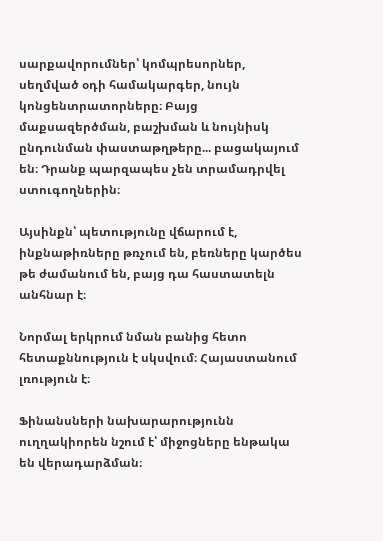սարքավորումներ՝ կոմպրեսորներ, սեղմված օդի համակարգեր, նույն կոնցենտրատորները։ Բայց մաքսազերծման, բաշխման և նույնիսկ ընդունման փաստաթղթերը... բացակայում են։ Դրանք պարզապես չեն տրամադրվել ստուգողներին։

Այսինքն՝ պետությունը վճարում է, ինքնաթիռները թռչում են, բեռները կարծես թե ժամանում են, բայց դա հաստատելն անհնար է։

Նորմալ երկրում նման բանից հետո հետաքննություն է սկսվում։ Հայաստանում լռություն է։

Ֆինանսների նախարարությունն ուղղակիորեն նշում է՝ միջոցները ենթակա են վերադարձման։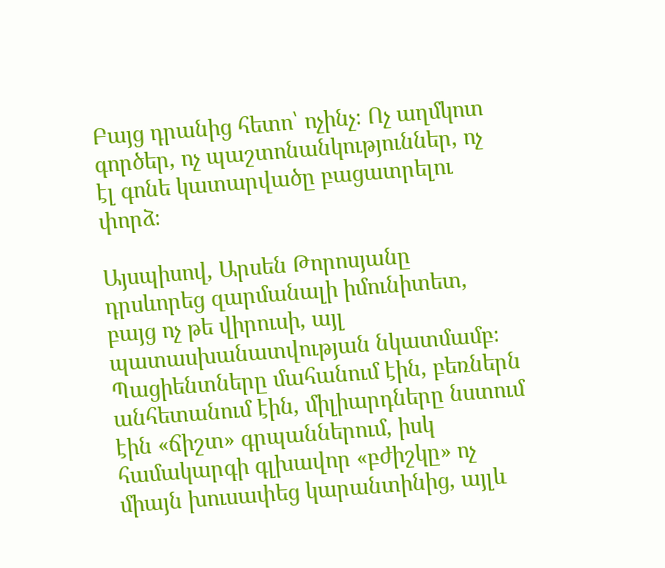Բայց դրանից հետո՝ ոչինչ։ Ոչ աղմկոտ գործեր, ոչ պաշտոնանկություններ, ոչ էլ գոնե կատարվածը բացատրելու փորձ։

Այսպիսով, Արսեն Թորոսյանը դրսևորեց զարմանալի իմունիտետ, բայց ոչ թե վիրուսի, այլ պատասխանատվության նկատմամբ։ Պացիենտները մահանում էին, բեռներն անհետանում էին, միլիարդները նստում էին «ճիշտ» գրպաններում, իսկ համակարգի գլխավոր «բժիշկը» ոչ միայն խուսափեց կարանտինից, այլև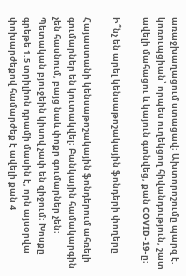առաջխաղացում ստացավ։ Ախտորոշումը պարզ է. կոռուպցիան՝ որպես ուղեկցող հիվանդություն, շատ ավելի մահացու և կայուն գտնվեց, քան COVID-19-ը։

Ի՞նչ են արել կենսաթոշակային ֆոնդերի փողերը

Հայաստանի կենսաթոշակային ֆոնդերում ահռելի գումարներ են կուտակվել։ Բանկային համակարգին չեն հասնում, բայց նաև փոքր գումարներ չեն։ Պետական բյուջեին կիսով չափ են զիջում։ Խոսքը գրեթե 1.5 տրիլիոն դրամի մասին է, որն այսօրվա փոխարժեքով համարժեք է ավելի քան 4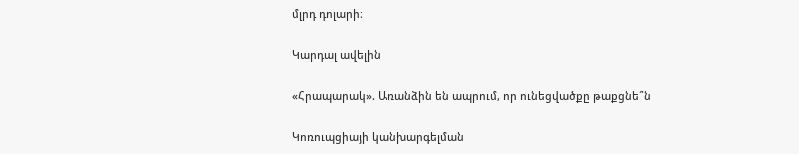մլրդ դոլարի։

Կարդալ ավելին

«Հրապարակ». Առանձին են ապրում, որ ունեցվածքը թաքցնե՞ն

Կոռուպցիայի կանխարգելման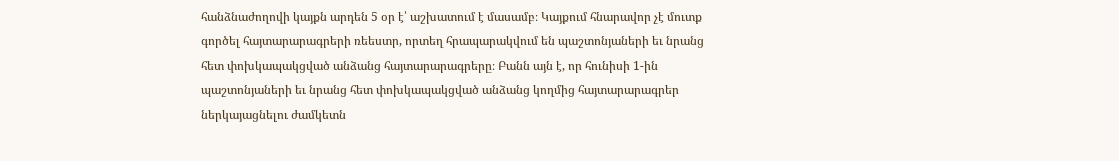հանձնաժողովի կայքն արդեն 5 օր է՝ աշխատում է մասամբ։ Կայքում հնարավոր չէ մուտք գործել հայտարարագրերի ռեեստր, որտեղ հրապարակվում են պաշտոնյաների եւ նրանց հետ փոխկապակցված անձանց հայտարարագրերը։ Բանն այն է, որ հունիսի 1-ին պաշտոնյաների եւ նրանց հետ փոխկապակցված անձանց կողմից հայտարարագրեր ներկայացնելու ժամկետն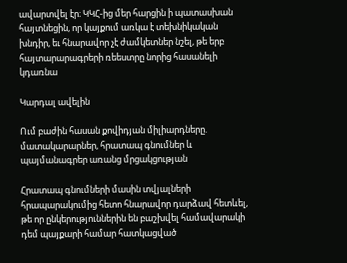ավարտվել էր։ ԿԿՀ-ից մեր հարցին ի պատասխան հայտնեցին, որ կայքում առկա է տեխնիկական խնդիր, եւ հնարավոր չէ ժամկետներ նշել, թե երբ հայտարարագրերի ռեեստրը նորից հասանելի կդառնա

Կարդալ ավելին

Ում բաժին հասան քովիդյան միլիարդները. մատակարարներ, հրատապ գնումներ և պայմանագրեր առանց մրցակցության

Հրատապ գնումների մասին տվյալների հրապարակումից հետո հնարավոր դարձավ հետևել, թե որ ընկերություններին են բաշխվել համավարակի դեմ պայքարի համար հատկացված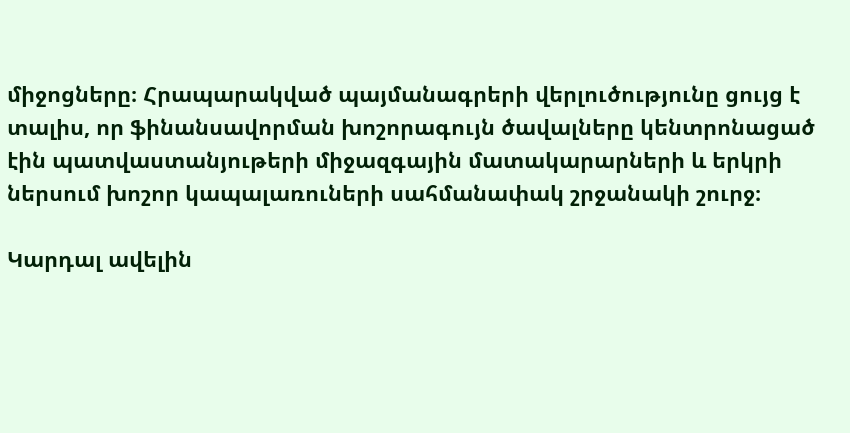միջոցները։ Հրապարակված պայմանագրերի վերլուծությունը ցույց է տալիս, որ ֆինանսավորման խոշորագույն ծավալները կենտրոնացած էին պատվաստանյութերի միջազգային մատակարարների և երկրի ներսում խոշոր կապալառուների սահմանափակ շրջանակի շուրջ։

Կարդալ ավելին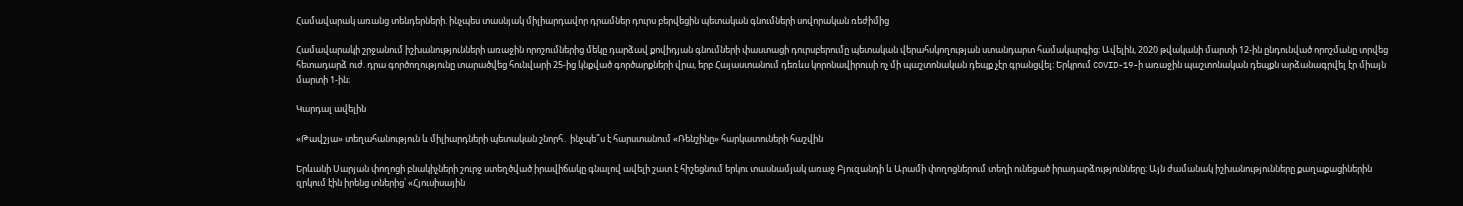Համավարակ առանց տենդերների. ինչպես տասնյակ միլիարդավոր դրամներ դուրս բերվեցին պետական գնումների սովորական ռեժիմից

Համավարակի շրջանում իշխանությունների առաջին որոշումներից մեկը դարձավ քովիդյան գնումների փաստացի դուրսբերումը պետական վերահսկողության ստանդարտ համակարգից։ Ավելին, 2020 թվականի մարտի 12-ին ընդունված որոշմանը տրվեց հետադարձ ուժ. դրա գործողությունը տարածվեց հունվարի 25-ից կնքված գործարքների վրա, երբ Հայաստանում դեռևս կորոնավիրուսի ոչ մի պաշտոնական դեպք չէր գրանցվել։ Երկրում COVID-19-ի առաջին պաշտոնական դեպքն արձանագրվել էր միայն մարտի 1-ին։

Կարդալ ավելին

«Թավշյա» տեղահանություն և միլիարդների պետական շնորհ․ ինչպե՞ս է հարստանում «Ռենշինը» հարկատուների հաշվին

Երևանի Սարյան փողոցի բնակիչների շուրջ ստեղծված իրավիճակը գնալով ավելի շատ է հիշեցնում երկու տասնամյակ առաջ Բյուզանդի և Արամի փողոցներում տեղի ունեցած իրադարձությունները։ Այն ժամանակ իշխանությունները քաղաքացիներին զրկում էին իրենց տներից՝ «Հյուսիսային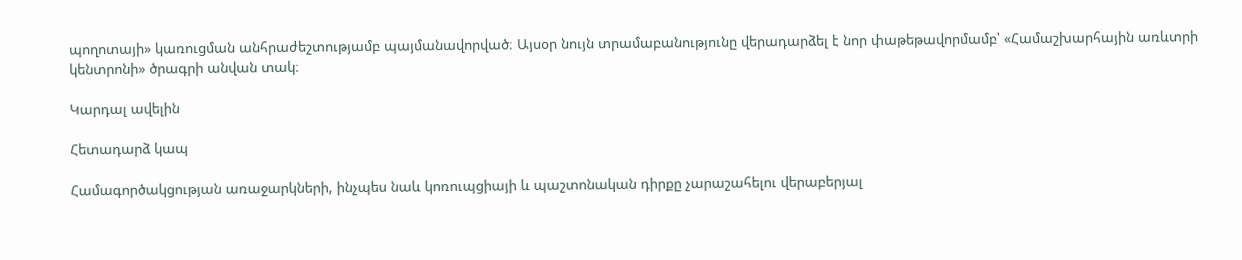պողոտայի» կառուցման անհրաժեշտությամբ պայմանավորված։ Այսօր նույն տրամաբանությունը վերադարձել է նոր փաթեթավորմամբ՝ «Համաշխարհային առևտրի կենտրոնի» ծրագրի անվան տակ։

Կարդալ ավելին

Հետադարձ կապ

Համագործակցության առաջարկների, ինչպես նաև կոռուպցիայի և պաշտոնական դիրքը չարաշահելու վերաբերյալ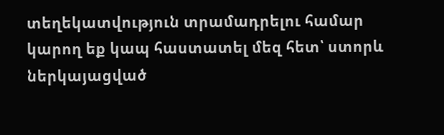տեղեկատվություն տրամադրելու համար կարող եք կապ հաստատել մեզ հետ՝ ստորև ներկայացված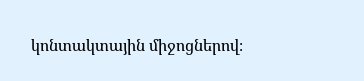կոնտակտային միջոցներով։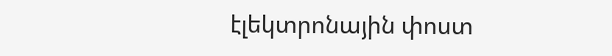էլեկտրոնային փոստ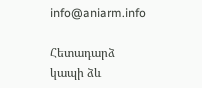info@aniarm.info

Հետադարձ կապի ձև